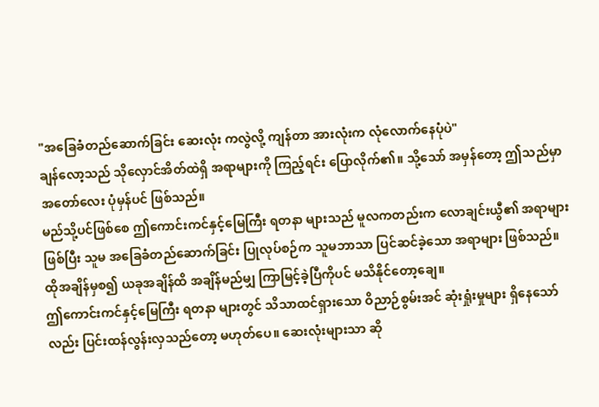"အခြေခံတည်ဆောက်ခြင်း ဆေးလုံး ကလွဲလို့ ကျန်တာ အားလုံးက လုံလောက်နေပုံပဲ"
ချန်လော့သည် သိုလှောင်အိတ်ထဲရှိ အရာများကို ကြည့်ရင်း ပြောလိုက်၏။ သို့သော် အမှန်တော့ ဤသည်မှာ အတော်လေး ပုံမှန်ပင် ဖြစ်သည်။
မည်သို့ပင်ဖြစ်စေ ဤကောင်းကင်နှင့်မြေကြီး ရတနာ များသည် မူလကတည်းက လောချင်းယွီ၏ အရာများ ဖြစ်ပြီး သူမ အခြေခံတည်ဆောက်ခြင်း ပြုလုပ်စဉ်က သူမဘာသာ ပြင်ဆင်ခဲ့သော အရာများ ဖြစ်သည်။
ထိုအချိန်မှစ၍ ယခုအချိန်ထိ အချိန်မည်မျှ ကြာမြင့်ခဲ့ပြီကိုပင် မသိနိုင်တော့ချေ။
ဤကောင်းကင်နှင့်မြေကြီး ရတနာ များတွင် သိသာထင်ရှားသော ဝိညာဉ်စွမ်းအင် ဆုံးရှုံးမှုများ ရှိနေသော်လည်း ပြင်းထန်လွန်းလှသည်တော့ မဟုတ်ပေ။ ဆေးလုံးများသာ ဆို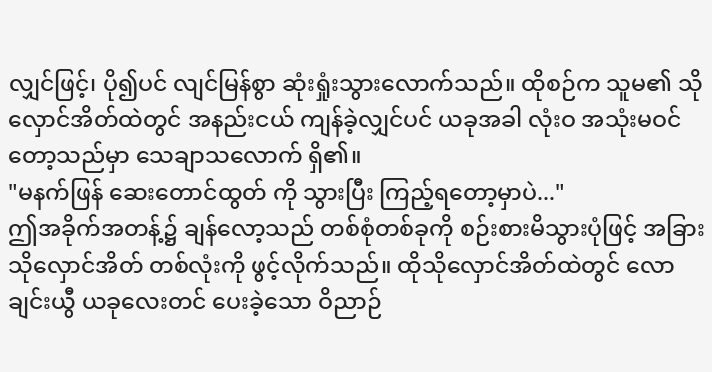လျှင်ဖြင့်၊ ပို၍ပင် လျင်မြန်စွာ ဆုံးရှုံးသွားလောက်သည်။ ထိုစဉ်က သူမ၏ သိုလှောင်အိတ်ထဲတွင် အနည်းငယ် ကျန်ခဲ့လျှင်ပင် ယခုအခါ လုံးဝ အသုံးမဝင်တော့သည်မှာ သေချာသလောက် ရှိ၏။
"မနက်ဖြန် ဆေးတောင်ထွတ် ကို သွားပြီး ကြည့်ရတော့မှာပဲ..."
ဤအခိုက်အတန့်၌ ချန်လော့သည် တစ်စုံတစ်ခုကို စဉ်းစားမိသွားပုံဖြင့် အခြား သိုလှောင်အိတ် တစ်လုံးကို ဖွင့်လိုက်သည်။ ထိုသိုလှောင်အိတ်ထဲတွင် လောချင်းယွီ ယခုလေးတင် ပေးခဲ့သော ဝိညာဉ်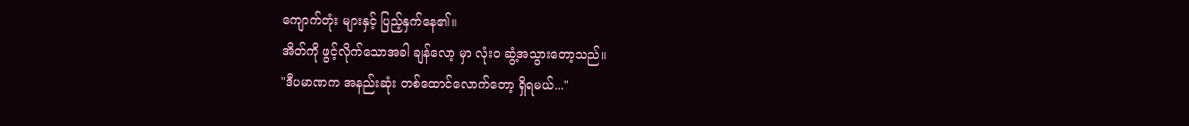ကျောက်တုံး များနှင့် ပြည့်နှက်နေ၏။
အိတ်ကို ဖွင့်လိုက်သောအခါ ချန်လော့ မှာ လုံးဝ ဆွံ့အသွားတော့သည်။
"ဒီပမာဏက အနည်းဆုံး တစ်ထောင်လောက်တော့ ရှိရမယ်..."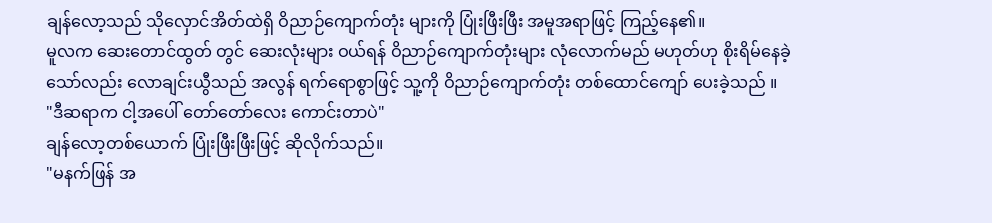ချန်လော့သည် သိုလှောင်အိတ်ထဲရှိ ဝိညာဉ်ကျောက်တုံး များကို ပြုံးဖြီးဖြီး အမူအရာဖြင့် ကြည့်နေ၏။
မူလက ဆေးတောင်ထွတ် တွင် ဆေးလုံးများ ဝယ်ရန် ဝိညာဉ်ကျောက်တုံးများ လုံလောက်မည် မဟုတ်ဟု စိုးရိမ်နေခဲ့သော်လည်း လောချင်းယွီသည် အလွန် ရက်ရောစွာဖြင့် သူ့ကို ဝိညာဉ်ကျောက်တုံး တစ်ထောင်ကျော် ပေးခဲ့သည် ။
"ဒီဆရာက ငါ့အပေါ် တော်တော်လေး ကောင်းတာပဲ"
ချန်လော့တစ်ယောက် ပြုံးဖြီးဖြီးဖြင့် ဆိုလိုက်သည်။
"မနက်ဖြန် အ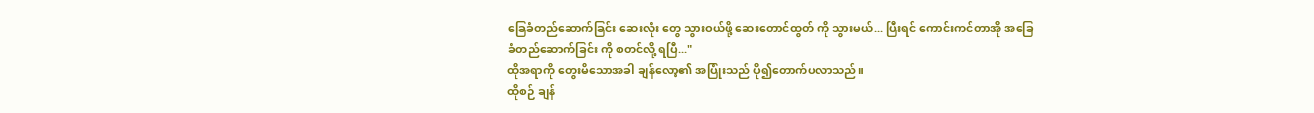ခြေခံတည်ဆောက်ခြင်း ဆေးလုံး တွေ သွားဝယ်ဖို့ ဆေးတောင်ထွတ် ကို သွားမယ်... ပြီးရင် ကောင်းကင်တာအို အခြေခံတည်ဆောက်ခြင်း ကို စတင်လို့ ရပြီ..."
ထိုအရာကို တွေးမိသောအခါ ချန်လော့၏ အပြုံးသည် ပို၍တောက်ပလာသည်။
ထိုစဉ် ချန်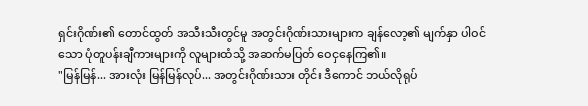ရှင်းဂိုဏ်း၏ တောင်ထွတ် အသီးသီးတွင်မူ အတွင်းဂိုဏ်းသားများက ချန်လော့၏ မျက်နှာ ပါဝင်သော ပုံတူပန်းချီကားများကို လူများထံသို့ အဆက်မပြတ် ဝေငှနေကြ၏။
"မြန်မြန်... အားလုံး မြန်မြန်လုပ်... အတွင်းဂိုဏ်းသား တိုင်း ဒီကောင် ဘယ်လိုရုပ်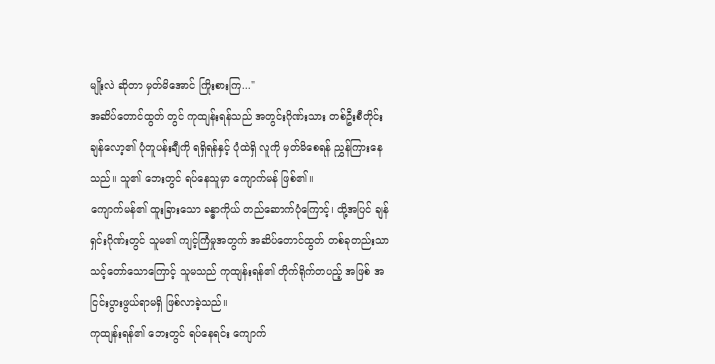မျိုးလဲ ဆိုတာ မှတ်မိအောင် ကြိုးစားကြ..."
အဆိပ်တောင်ထွတ် တွင် ကုထျန်းရန်သည် အတွင်းဂိုဏ်းသား တစ်ဦးစီတိုင်း ချန်လော့၏ ပုံတူပန်းချီကို ရရှိရန်နှင့် ပုံထဲရှိ လူကို မှတ်မိစေရန် ညွှန်ကြားနေသည်။ သူ၏ ဘေးတွင် ရပ်နေသူမှာ ကျောက်မန် ဖြစ်၏။
ကျောက်မန်၏ ထူးခြားသော ခန္ဓာကိုယ် တည်ဆောက်ပုံကြောင့်၊ ထို့အပြင် ချန်ရှင်းဂိုဏ်းတွင် သူမ၏ ကျင့်ကြံမှုအတွက် အဆိပ်တောင်ထွတ် တစ်ခုတည်းသာ သင့်တော်သောကြောင့် သူမသည် ကုထျန်းရန်၏ တိုက်ရိုက်တပည့် အဖြစ် အငြင်းပွားဖွယ်ရာမရှိ ဖြစ်လာခဲ့သည်။
ကုထျန်းရန်၏ ဘေးတွင် ရပ်နေရင်း ကျောက်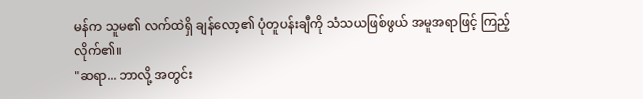မန်က သူမ၏ လက်ထဲရှိ ချန်လော့၏ ပုံတူပန်းချီကို သံသယဖြစ်ဖွယ် အမူအရာဖြင့် ကြည့်လိုက်၏။
"ဆရာ... ဘာလို့ အတွင်း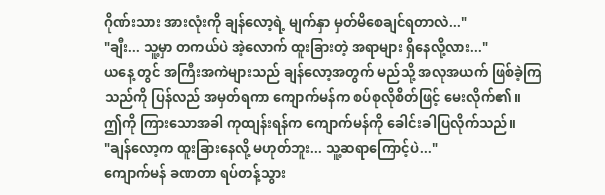ဂိုဏ်းသား အားလုံးကို ချန်လော့ရဲ့ မျက်နှာ မှတ်မိစေချင်ရတာလဲ..."
"ချီး... သူ့မှာ တကယ်ပဲ အဲ့လောက် ထူးခြားတဲ့ အရာများ ရှိနေလို့လား..."
ယနေ့ တွင် အကြီးအကဲများသည် ချန်လော့အတွက် မည်သို့ အလုအယက် ဖြစ်ခဲ့ကြသည်ကို ပြန်လည် အမှတ်ရကာ ကျောက်မန်က စပ်စုလိုစိတ်ဖြင့် မေးလိုက်၏။
ဤကို ကြားသောအခါ ကုထျန်းရန်က ကျောက်မန်ကို ခေါင်းခါပြလိုက်သည်။
"ချန်လော့က ထူးခြားနေလို့ မဟုတ်ဘူး... သူ့ဆရာကြောင့်ပဲ..."
ကျောက်မန် ခဏတာ ရပ်တန့်သွား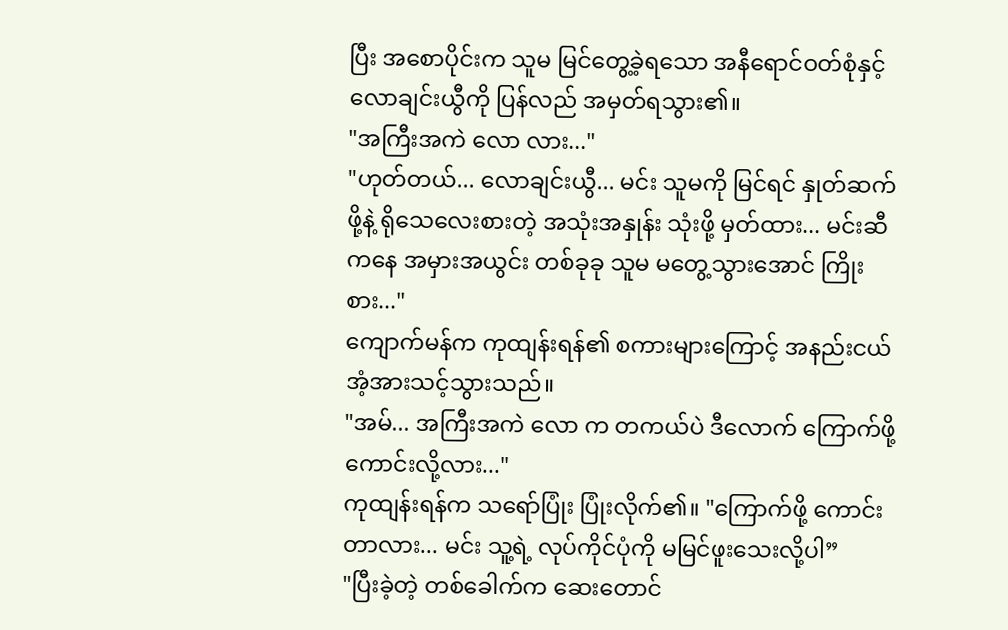ပြီး အစောပိုင်းက သူမ မြင်တွေ့ခဲ့ရသော အနီရောင်ဝတ်စုံနှင့် လောချင်းယွီကို ပြန်လည် အမှတ်ရသွား၏။
"အကြီးအကဲ လော လား..."
"ဟုတ်တယ်... လောချင်းယွီ... မင်း သူမကို မြင်ရင် နှုတ်ဆက်ဖို့နဲ့ ရိုသေလေးစားတဲ့ အသုံးအနှုန်း သုံးဖို့ မှတ်ထား... မင်းဆီကနေ အမှားအယွင်း တစ်ခုခု သူမ မတွေ့သွားအောင် ကြိုးစား..."
ကျောက်မန်က ကုထျန်းရန်၏ စကားများကြောင့် အနည်းငယ် အံ့အားသင့်သွားသည်။
"အမ်... အကြီးအကဲ လော က တကယ်ပဲ ဒီလောက် ကြောက်ဖို့ ကောင်းလို့လား..."
ကုထျန်းရန်က သရော်ပြုံး ပြုံးလိုက်၏။ "ကြောက်ဖို့ ကောင်းတာလား... မင်း သူ့ရဲ့ လုပ်ကိုင်ပုံကို မမြင်ဖူးသေးလို့ပါ”
"ပြီးခဲ့တဲ့ တစ်ခေါက်က ဆေးတောင်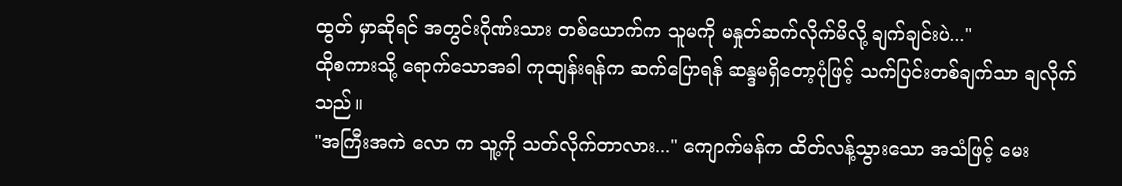ထွတ် မှာဆိုရင် အတွင်းဂိုဏ်းသား တစ်ယောက်က သူမကို မနှုတ်ဆက်လိုက်မိလို့ ချက်ချင်းပဲ..."
ထိုစကားသို့ ရောက်သောအခါ ကုထျန်းရန်က ဆက်ပြောရန် ဆန္ဒမရှိတော့ပုံဖြင့် သက်ပြင်းတစ်ချက်သာ ချလိုက်သည်။
"အကြီးအကဲ လော က သူ့ကို သတ်လိုက်တာလား..." ကျောက်မန်က ထိတ်လန့်သွားသော အသံဖြင့် မေး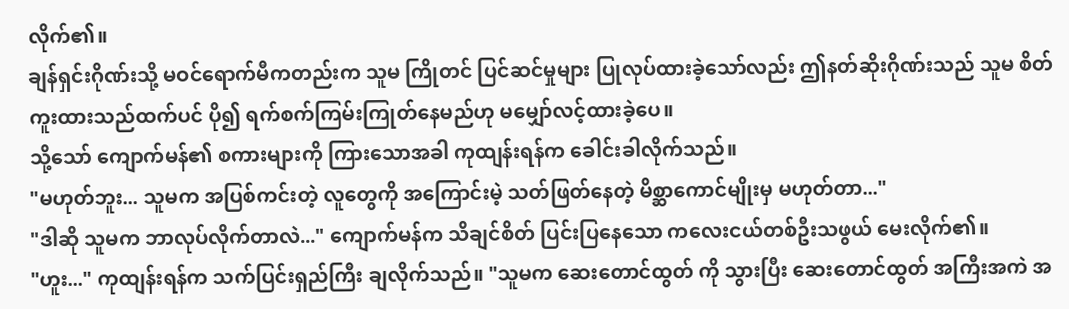လိုက်၏။
ချန်ရှင်းဂိုဏ်းသို့ မဝင်ရောက်မီကတည်းက သူမ ကြိုတင် ပြင်ဆင်မှုများ ပြုလုပ်ထားခဲ့သော်လည်း ဤနတ်ဆိုးဂိုဏ်းသည် သူမ စိတ်ကူးထားသည်ထက်ပင် ပို၍ ရက်စက်ကြမ်းကြုတ်နေမည်ဟု မမျှော်လင့်ထားခဲ့ပေ။
သို့သော် ကျောက်မန်၏ စကားများကို ကြားသောအခါ ကုထျန်းရန်က ခေါင်းခါလိုက်သည်။
"မဟုတ်ဘူး... သူမက အပြစ်ကင်းတဲ့ လူတွေကို အကြောင်းမဲ့ သတ်ဖြတ်နေတဲ့ မိစ္ဆာကောင်မျိုးမှ မဟုတ်တာ..."
"ဒါဆို သူမက ဘာလုပ်လိုက်တာလဲ..." ကျောက်မန်က သိချင်စိတ် ပြင်းပြနေသော ကလေးငယ်တစ်ဦးသဖွယ် မေးလိုက်၏။
"ဟူး..." ကုထျန်းရန်က သက်ပြင်းရှည်ကြီး ချလိုက်သည်။ "သူမက ဆေးတောင်ထွတ် ကို သွားပြီး ဆေးတောင်ထွတ် အကြီးအကဲ အ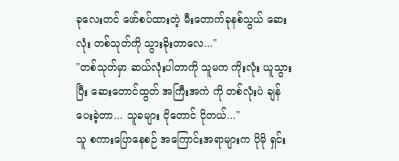ခုလေးတင် ဖော်စပ်ထားတဲ့ မီးတောက်ခုနစ်သွယ် ဆေးလုံး တစ်သုတ်ကို သွားခိုးတာလေ..."
"တစ်သုတ်မှာ ဆယ်လုံးပါတာကို သူမက ကိုးလုံး ယူသွားပြီး ဆေးတောင်ထွတ် အကြီးအကဲ ကို တစ်လုံးပဲ ချန်ပေးခဲ့တာ... သူခများ ငိုတောင် ငိုတယ်..."
သူ စကားပြောနေစဉ် အကြောင်းအရာများက ပိုမို ရှင်း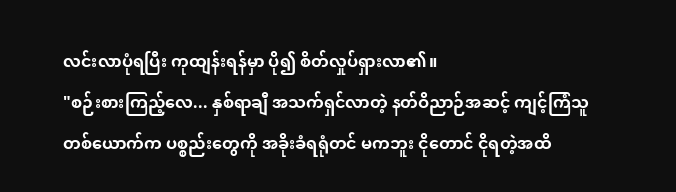လင်းလာပုံရပြီး ကုထျန်းရန်မှာ ပို၍ စိတ်လှုပ်ရှားလာ၏။
"စဉ်းစားကြည့်လေ... နှစ်ရာချီ အသက်ရှင်လာတဲ့ နတ်ဝိညာဉ်အဆင့် ကျင့်ကြံသူ တစ်ယောက်က ပစ္စည်းတွေကို အခိုးခံရရုံတင် မကဘူး ငိုတောင် ငိုရတဲ့အထိ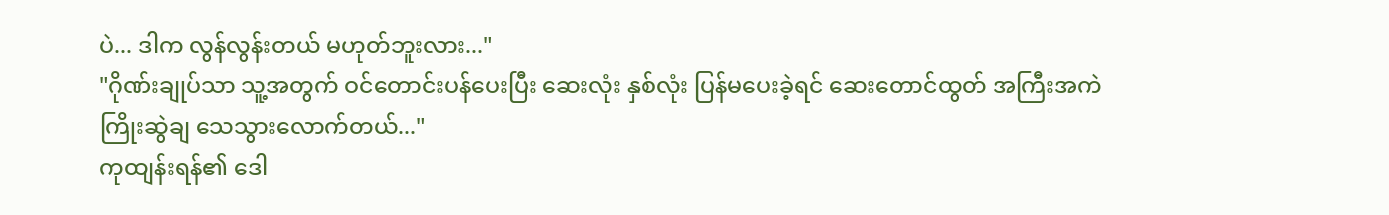ပဲ... ဒါက လွန်လွန်းတယ် မဟုတ်ဘူးလား..."
"ဂိုဏ်းချုပ်သာ သူ့အတွက် ဝင်တောင်းပန်ပေးပြီး ဆေးလုံး နှစ်လုံး ပြန်မပေးခဲ့ရင် ဆေးတောင်ထွတ် အကြီးအကဲ ကြိုးဆွဲချ သေသွားလောက်တယ်..."
ကုထျန်းရန်၏ ဒေါ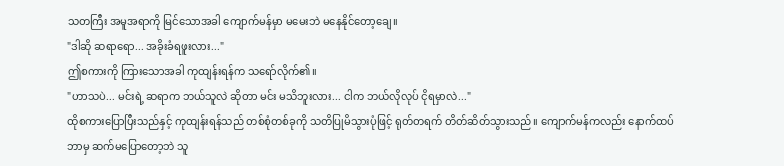သတကြီး အမူအရာကို မြင်သောအခါ ကျောက်မန်မှာ မမေးဘဲ မနေနိုင်တော့ချေ။
"ဒါဆို ဆရာရော... အခိုးခံရဖူးလား..."
ဤစကားကို ကြားသောအခါ ကုထျန်းရန်က သရော်လိုက်၏။
"ဟာသပဲ... မင်းရဲ့ ဆရာက ဘယ်သူလဲ ဆိုတာ မင်း မသိဘူးလား... ငါက ဘယ်လိုလုပ် ငိုရမှာလဲ..."
ထိုစကားပြောပြီးသည်နှင့် ကုထျန်းရန်သည် တစ်စုံတစ်ခုကို သတိပြုမိသွားပုံဖြင့် ရုတ်တရက် တိတ်ဆိတ်သွားသည်။ ကျောက်မန်ကလည်း နောက်ထပ် ဘာမှ ဆက်မပြောတော့ဘဲ သူ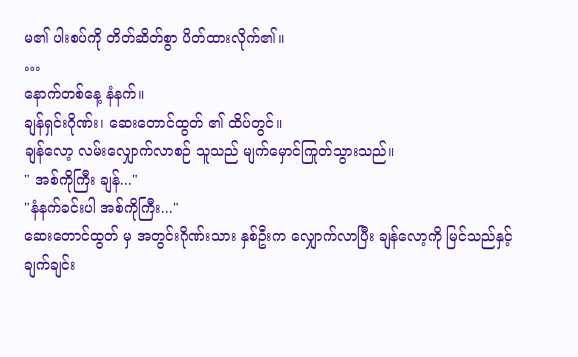မ၏ ပါးစပ်ကို တိတ်ဆိတ်စွာ ပိတ်ထားလိုက်၏။
…
နောက်တစ်နေ့ နံနက်။
ချန်ရှင်းဂိုဏ်း၊ ဆေးတောင်ထွတ် ၏ ထိပ်တွင်။
ချန်လော့ လမ်းလျှောက်လာစဉ် သူသည် မျက်မှောင်ကြုတ်သွားသည်။
" အစ်ကိုကြီး ချန်..."
"နံနက်ခင်းပါ အစ်ကိုကြီး..."
ဆေးတောင်ထွတ် မှ အတွင်းဂိုဏ်းသား နှစ်ဦးက လျှောက်လာပြီး ချန်လော့ကို မြင်သည်နှင့် ချက်ချင်း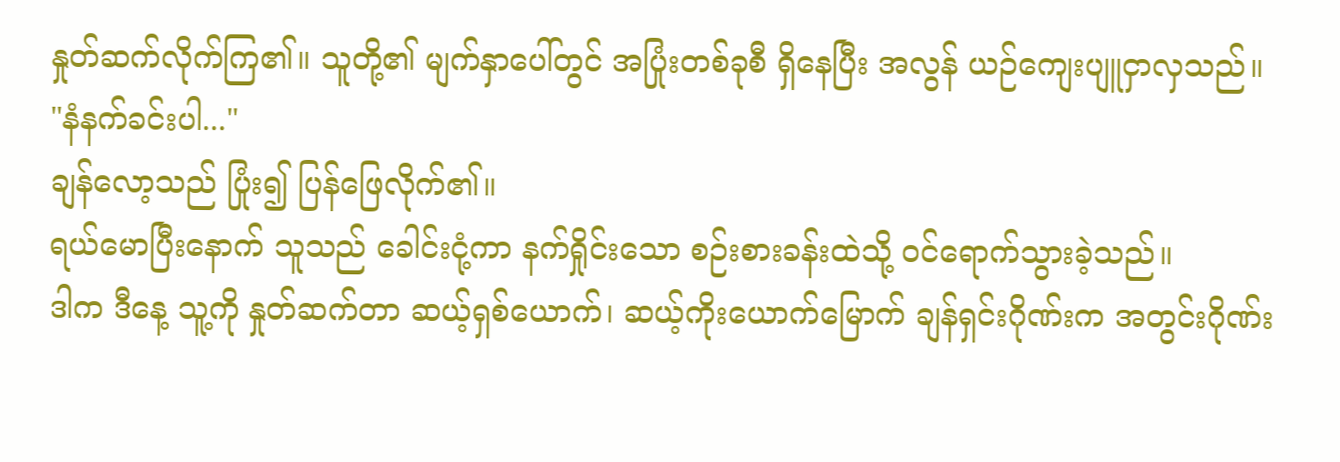နှုတ်ဆက်လိုက်ကြ၏။ သူတို့၏ မျက်နှာပေါ်တွင် အပြုံးတစ်ခုစီ ရှိနေပြီး အလွန် ယဉ်ကျေးပျူငှာလှသည်။
"နံနက်ခင်းပါ..."
ချန်လော့သည် ပြုံး၍ ပြန်ဖြေလိုက်၏။
ရယ်မောပြီးနောက် သူသည် ခေါင်းငုံ့ကာ နက်ရှိုင်းသော စဉ်းစားခန်းထဲသို့ ဝင်ရောက်သွားခဲ့သည်။
ဒါက ဒီနေ့ သူ့ကို နှုတ်ဆက်တာ ဆယ့်ရှစ်ယောက်၊ ဆယ့်ကိုးယောက်မြောက် ချန်ရှင်းဂိုဏ်းက အတွင်းဂိုဏ်း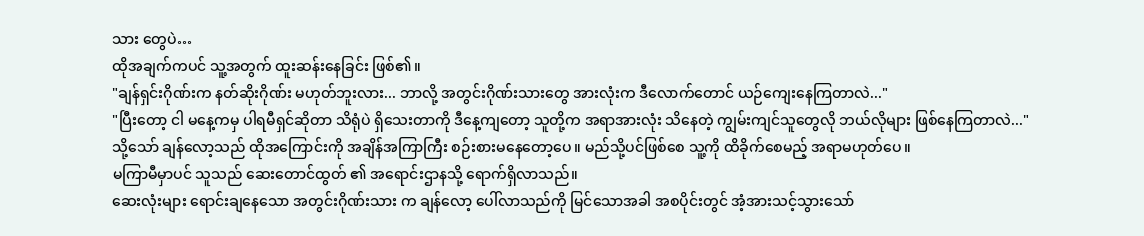သား တွေပဲ…
ထိုအချက်ကပင် သူ့အတွက် ထူးဆန်းနေခြင်း ဖြစ်၏။
"ချန်ရှင်းဂိုဏ်းက နတ်ဆိုးဂိုဏ်း မဟုတ်ဘူးလား... ဘာလို့ အတွင်းဂိုဏ်းသားတွေ အားလုံးက ဒီလောက်တောင် ယဉ်ကျေးနေကြတာလဲ..."
"ပြီးတော့ ငါ မနေ့ကမှ ပါရမီရှင်ဆိုတာ သိရုံပဲ ရှိသေးတာကို ဒီနေ့ကျတော့ သူတို့က အရာအားလုံး သိနေတဲ့ ကျွမ်းကျင်သူတွေလို ဘယ်လိုများ ဖြစ်နေကြတာလဲ..."
သို့သော် ချန်လော့သည် ထိုအကြောင်းကို အချိန်အကြာကြီး စဉ်းစားမနေတော့ပေ။ မည်သို့ပင်ဖြစ်စေ သူ့ကို ထိခိုက်စေမည့် အရာမဟုတ်ပေ။
မကြာမီမှာပင် သူသည် ဆေးတောင်ထွတ် ၏ အရောင်းဌာနသို့ ရောက်ရှိလာသည်။
ဆေးလုံးများ ရောင်းချနေသော အတွင်းဂိုဏ်းသား က ချန်လော့ ပေါ်လာသည်ကို မြင်သောအခါ အစပိုင်းတွင် အံ့အားသင့်သွားသော်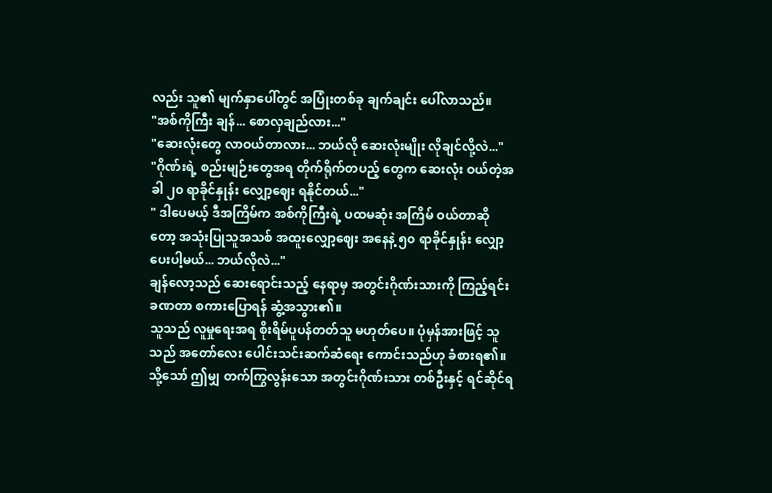လည်း သူ၏ မျက်နှာပေါ်တွင် အပြုံးတစ်ခု ချက်ချင်း ပေါ်လာသည်။
"အစ်ကိုကြီး ချန်... စောလှချည်လား..."
"ဆေးလုံးတွေ လာဝယ်တာလား... ဘယ်လို ဆေးလုံးမျိုး လိုချင်လို့လဲ..."
"ဂိုဏ်းရဲ့ စည်းမျဉ်းတွေအရ တိုက်ရိုက်တပည့် တွေက ဆေးလုံး ဝယ်တဲ့အခါ ၂၀ ရာခိုင်နှုန်း လျှော့ဈေး ရနိုင်တယ်..."
" ဒါပေမယ့် ဒီအကြိမ်က အစ်ကိုကြီးရဲ့ ပထမဆုံး အကြိမ် ဝယ်တာဆိုတော့ အသုံးပြုသူအသစ် အထူးလျှော့ဈေး အနေနဲ့ ၅၀ ရာခိုင်နှုန်း လျှော့ပေးပါ့မယ်... ဘယ်လိုလဲ..."
ချန်လော့သည် ဆေးရောင်းသည့် နေရာမှ အတွင်းဂိုဏ်းသားကို ကြည့်ရင်း ခဏတာ စကားပြောရန် ဆွံ့အသွား၏။
သူသည် လူမှုရေးအရ စိုးရိမ်ပူပန်တတ်သူ မဟုတ်ပေ။ ပုံမှန်အားဖြင့် သူသည် အတော်လေး ပေါင်းသင်းဆက်ဆံရေး ကောင်းသည်ဟု ခံစားရ၏။ သို့သော် ဤမျှ တက်ကြွလွန်းသော အတွင်းဂိုဏ်းသား တစ်ဦးနှင့် ရင်ဆိုင်ရ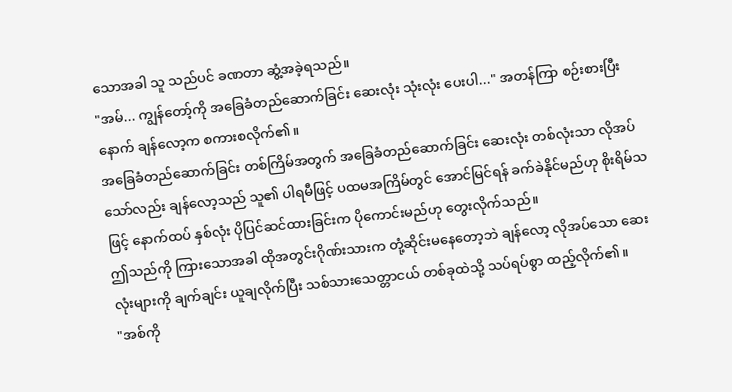သောအခါ သူ သည်ပင် ခဏတာ ဆွံ့အခဲ့ရသည်။
"အမ်... ကျွန်တော့်ကို အခြေခံတည်ဆောက်ခြင်း ဆေးလုံး သုံးလုံး ပေးပါ..." အတန်ကြာ စဉ်းစားပြီးနောက် ချန်လော့က စကားစလိုက်၏။
အခြေခံတည်ဆောက်ခြင်း တစ်ကြိမ်အတွက် အခြေခံတည်ဆောက်ခြင်း ဆေးလုံး တစ်လုံးသာ လိုအပ်သော်လည်း ချန်လော့သည် သူ၏ ပါရမီဖြင့် ပထမအကြိမ်တွင် အောင်မြင်ရန် ခက်ခဲနိုင်မည်ဟု စိုးရိမ်သဖြင့် နောက်ထပ် နှစ်လုံး ပိုပြင်ဆင်ထားခြင်းက ပိုကောင်းမည်ဟု တွေးလိုက်သည်။
ဤသည်ကို ကြားသောအခါ ထိုအတွင်းဂိုဏ်းသားက တုံ့ဆိုင်းမနေတော့ဘဲ ချန်လော့ လိုအပ်သော ဆေးလုံးများကို ချက်ချင်း ယူချလိုက်ပြီး သစ်သားသေတ္တာငယ် တစ်ခုထဲသို့ သပ်ရပ်စွာ ထည့်လိုက်၏။
"အစ်ကို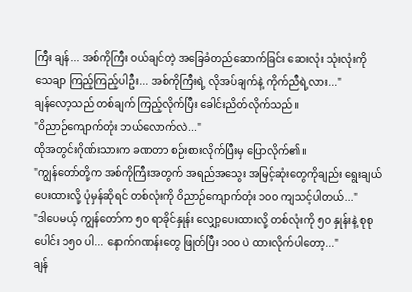ကြီး ချန်... အစ်ကိုကြီး ဝယ်ချင်တဲ့ အခြေခံတည်ဆောက်ခြင်း ဆေးလုံး သုံးလုံးကို သေချာ ကြည့်ကြည့်ပါဦး... အစ်ကိုကြီးရဲ့ လိုအပ်ချက်နဲ့ ကိုက်ညီရဲ့လား..."
ချန်လော့သည် တစ်ချက် ကြည့်လိုက်ပြီး ခေါင်းညိတ်လိုက်သည်။
"ဝိညာဉ်ကျောက်တုံး ဘယ်လောက်လဲ..."
ထိုအတွင်းဂိုဏ်းသားက ခဏတာ စဉ်းစားလိုက်ပြီးမှ ပြောလိုက်၏။
"ကျွန်တော်တို့က အစ်ကိုကြီးအတွက် အရည်အသွေး အမြင့်ဆုံးတွေကိုချည်း ရွေးချယ်ပေးထားလို့ ပုံမှန်ဆိုရင် တစ်လုံးကို ဝိညာဉ်ကျောက်တုံး ၁၀၀ ကျသင့်ပါတယ်..."
"ဒါပေမယ့် ကျွန်တော်က ၅၀ ရာခိုင်နှုန်း လျှော့ပေးထားလို့ တစ်လုံးကို ၅၀ နှုန်းနဲ့ စုစုပေါင်း ၁၅၀ ပါ... နောက်ဂဏန်းတွေ ဖြုတ်ပြီး ၁၀၀ ပဲ ထားလိုက်ပါတော့..."
ချန်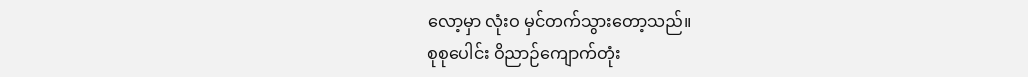လော့မှာ လုံးဝ မှင်တက်သွားတော့သည်။
စုစုပေါင်း ဝိညာဉ်ကျောက်တုံး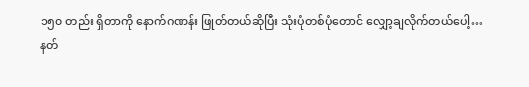၁၅၀ တည်း ရှိတာကို နောက်ဂဏန်း ဖြုတ်တယ်ဆိုပြီး သုံးပုံတစ်ပုံတောင် လျှော့ချလိုက်တယ်ပေါ့…
နတ်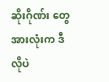ဆိုးဂိုဏ်း တွေ အားလုံးက ဒီလိုပဲ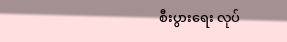စီးပွားရေး လုပ်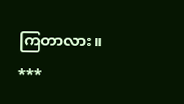ကြတာလား။
***